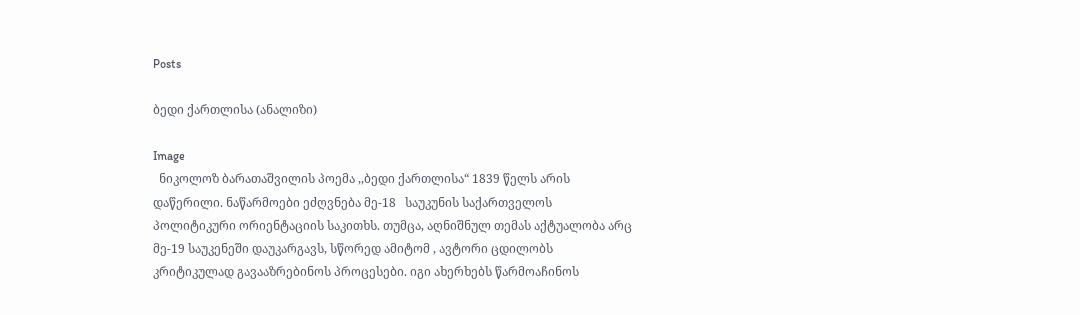Posts

ბედი ქართლისა (ანალიზი)

Image
  ნიკოლოზ ბარათაშვილის პოემა ,,ბედი ქართლისა“ 1839 წელს არის დაწერილი. ნაწარმოები ეძღვნება მე-18   საუკუნის საქართველოს პოლიტიკური ორიენტაციის საკითხს. თუმცა, აღნიშნულ თემას აქტუალობა არც მე-19 საუკენეში დაუკარგავს, სწორედ ამიტომ , ავტორი ცდილობს კრიტიკულად გავააზრებინოს პროცესები. იგი ახერხებს წარმოაჩინოს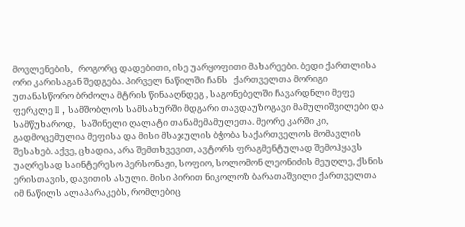მოვლენების,   როგორც დადებითი, ისე უარყოფითი მახარეები. ბედი ქართლისა ორი კარისაგან შედგება. პირველ ნაწილში ჩანს   ქართველთა მორიგი უთანასწორო ბრძოლა მტრის წინააღნდეგ , საგონებელში ჩავარდნლი მეფე ფერკლე II , სამშობლოს სამსახურში მდგარი თავდაუზოგავი მამულიშვილები და სამწუხაროდ,   საშინელი ღალატი თანამემამულეთა. მეორე კარში კი, გადმოცემულია მეფისა და მისი მსაჯულის ბჭობა საქართველოს მომავლის შესახებ. აქვე, ცხადია, არა შემთხვევით, ავტორს ფრაგმენტულად შემოჰყავს უაღრესად საინტერესო პერსონაჟი, სოფიო, სოლომონ ლეონიძის მეუღლე, ქსნის ერისთავის, დავითის ასული. მისი პირით ნიკოლოზ ბარათაშვილი ქართველთა იმ ნაწილს ალაპარაკებს, რომლებიც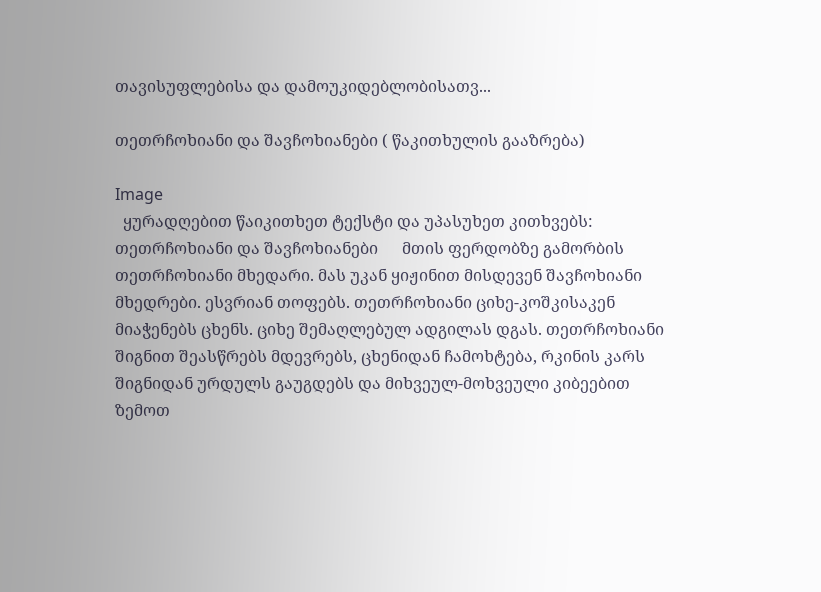თავისუფლებისა და დამოუკიდებლობისათვ...

თეთრჩოხიანი და შავჩოხიანები ( წაკითხულის გააზრება)

Image
  ყურადღებით წაიკითხეთ ტექსტი და უპასუხეთ კითხვებს:   თეთრჩოხიანი და შავჩოხიანები      მთის ფერდობზე გამორბის თეთრჩოხიანი მხედარი. მას უკან ყიჟინით მისდევენ შავჩოხიანი მხედრები. ესვრიან თოფებს. თეთრჩოხიანი ციხე-კოშკისაკენ მიაჭენებს ცხენს. ციხე შემაღლებულ ადგილას დგას. თეთრჩოხიანი შიგნით შეასწრებს მდევრებს, ცხენიდან ჩამოხტება, რკინის კარს შიგნიდან ურდულს გაუგდებს და მიხვეულ-მოხვეული კიბეებით ზემოთ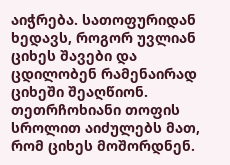აიჭრება. სათოფურიდან ხედავს, როგორ უვლიან ციხეს შავები და ცდილობენ რამენაირად ციხეში შეაღწიონ. თეთრჩოხიანი თოფის სროლით აიძულებს მათ, რომ ციხეს მოშორდნენ.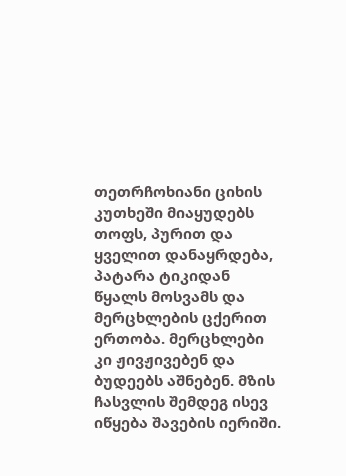თეთრჩოხიანი ციხის კუთხეში მიაყუდებს თოფს, პურით და ყველით დანაყრდება, პატარა ტიკიდან წყალს მოსვამს და მერცხლების ცქერით ერთობა. მერცხლები კი ჟივჟივებენ და ბუდეებს აშნებენ. მზის ჩასვლის შემდეგ ისევ იწყება შავების იერიში.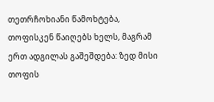თეთრჩოხიანი წამოხტება, თოფისკენ წაიღებს ხელს, მაგრამ ერთ ადგილას გაშეშდება: ზედ მისი თოფის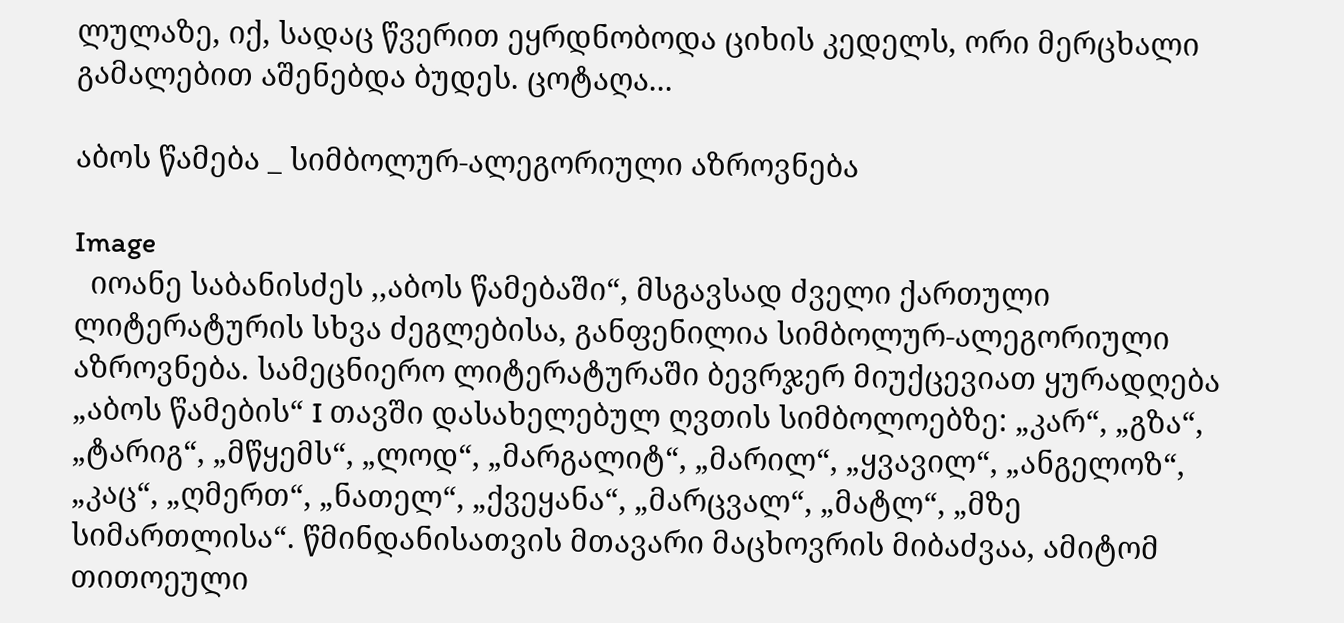ლულაზე, იქ, სადაც წვერით ეყრდნობოდა ციხის კედელს, ორი მერცხალი გამალებით აშენებდა ბუდეს. ცოტაღა...

აბოს წამება _ სიმბოლურ-ალეგორიული აზროვნება

Image
  იოანე საბანისძეს ,,აბოს წამებაში“, მსგავსად ძველი ქართული ლიტერატურის სხვა ძეგლებისა, განფენილია სიმბოლურ-ალეგორიული აზროვნება. სამეცნიერო ლიტერატურაში ბევრჯერ მიუქცევიათ ყურადღება „აბოს წამების“ I თავში დასახელებულ ღვთის სიმბოლოებზე: „კარ“, „გზა“, „ტარიგ“, „მწყემს“, „ლოდ“, „მარგალიტ“, „მარილ“, „ყვავილ“, „ანგელოზ“, „კაც“, „ღმერთ“, „ნათელ“, „ქვეყანა“, „მარცვალ“, „მატლ“, „მზე სიმართლისა“. წმინდანისათვის მთავარი მაცხოვრის მიბაძვაა, ამიტომ თითოეული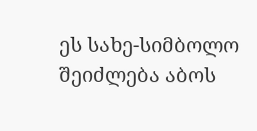ეს სახე-სიმბოლო შეიძლება აბოს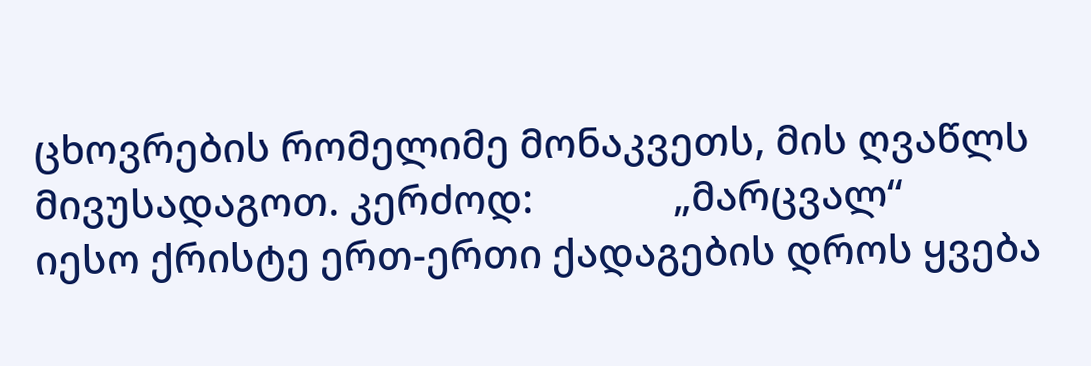ცხოვრების რომელიმე მონაკვეთს, მის ღვაწლს მივუსადაგოთ. კერძოდ:              „მარცვალ“             იესო ქრისტე ერთ-ერთი ქადაგების დროს ყვება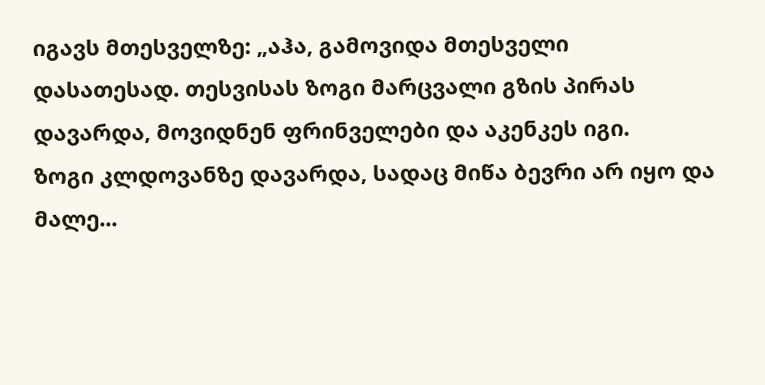იგავს მთესველზე: „აჰა, გამოვიდა მთესველი დასათესად. თესვისას ზოგი მარცვალი გზის პირას დავარდა, მოვიდნენ ფრინველები და აკენკეს იგი.             ზოგი კლდოვანზე დავარდა, სადაც მიწა ბევრი არ იყო და მალე...